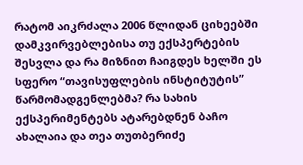რატომ აიკრძალა 2006 წლიდან ციხეებში დამკვირვებლებისა თუ ექსპერტების შესვლა და რა მიზნით ჩაიგდეს ხელში ეს სფერო “თავისუფლების ინსტიტუტის” წარმომადგენლებმა? რა სახის ექსპერიმენტებს ატარებდნენ ბაჩო ახალაია და თეა თუთბერიძე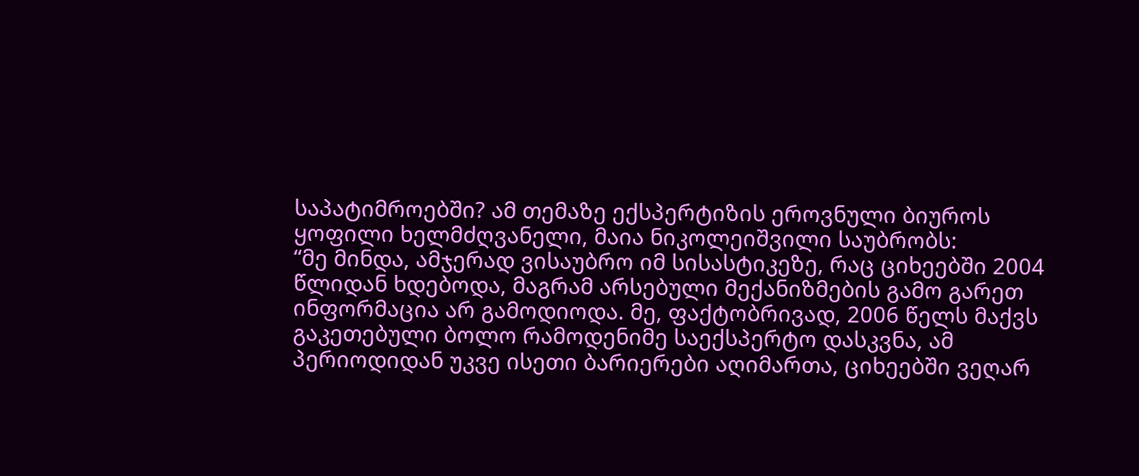საპატიმროებში? ამ თემაზე ექსპერტიზის ეროვნული ბიუროს ყოფილი ხელმძღვანელი, მაია ნიკოლეიშვილი საუბრობს:
“მე მინდა, ამჯერად ვისაუბრო იმ სისასტიკეზე, რაც ციხეებში 2004 წლიდან ხდებოდა, მაგრამ არსებული მექანიზმების გამო გარეთ ინფორმაცია არ გამოდიოდა. მე, ფაქტობრივად, 2006 წელს მაქვს გაკეთებული ბოლო რამოდენიმე საექსპერტო დასკვნა, ამ პერიოდიდან უკვე ისეთი ბარიერები აღიმართა, ციხეებში ვეღარ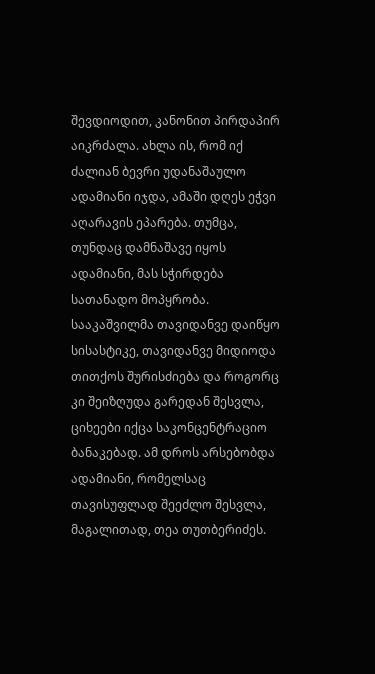შევდიოდით, კანონით პირდაპირ აიკრძალა. ახლა ის, რომ იქ ძალიან ბევრი უდანაშაულო ადამიანი იჯდა, ამაში დღეს ეჭვი აღარავის ეპარება. თუმცა, თუნდაც დამნაშავე იყოს ადამიანი, მას სჭირდება სათანადო მოპყრობა. სააკაშვილმა თავიდანვე დაიწყო სისასტიკე, თავიდანვე მიდიოდა თითქოს შურისძიება და როგორც კი შეიზღუდა გარედან შესვლა, ციხეები იქცა საკონცენტრაციო ბანაკებად. ამ დროს არსებობდა ადამიანი, რომელსაც თავისუფლად შეეძლო შესვლა, მაგალითად, თეა თუთბერიძეს.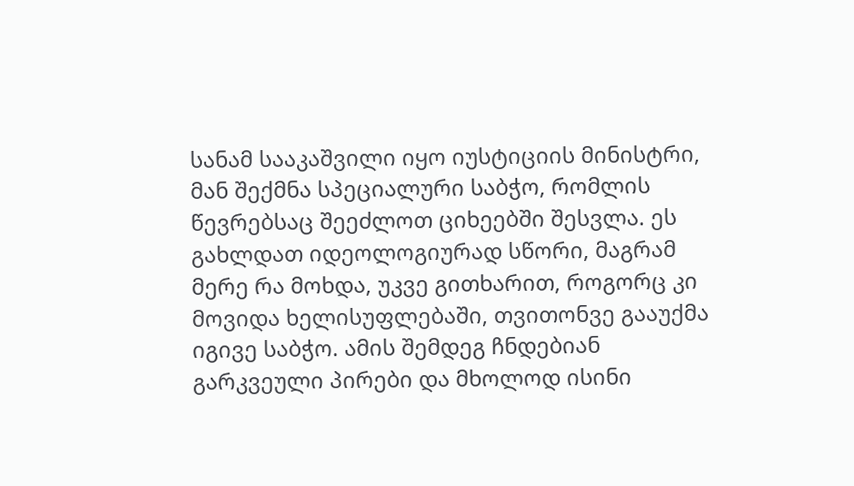სანამ სააკაშვილი იყო იუსტიციის მინისტრი, მან შექმნა სპეციალური საბჭო, რომლის წევრებსაც შეეძლოთ ციხეებში შესვლა. ეს გახლდათ იდეოლოგიურად სწორი, მაგრამ მერე რა მოხდა, უკვე გითხარით, როგორც კი მოვიდა ხელისუფლებაში, თვითონვე გააუქმა იგივე საბჭო. ამის შემდეგ ჩნდებიან გარკვეული პირები და მხოლოდ ისინი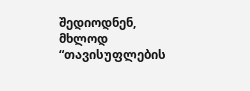შედიოდნენ, მხლოდ “თავისუფლების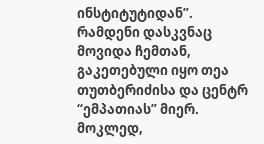ინსტიტუტიდან”. რამდენი დასკვნაც მოვიდა ჩემთან, გაკეთებული იყო თეა თუთბერიძისა და ცენტრ “ემპათიას” მიერ. მოკლედ,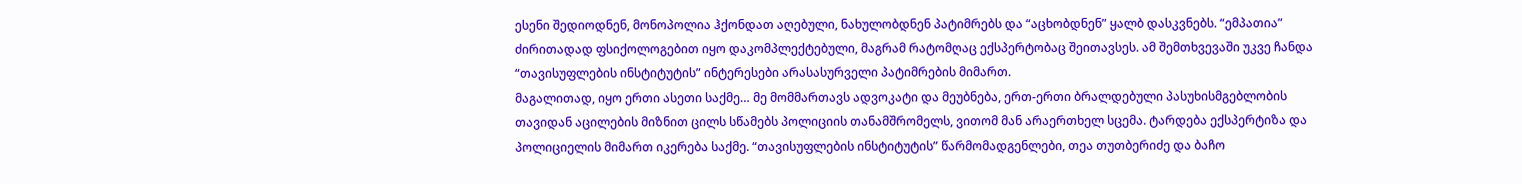ესენი შედიოდნენ, მონოპოლია ჰქონდათ აღებული, ნახულობდნენ პატიმრებს და “აცხობდნენ” ყალბ დასკვნებს. “ემპათია” ძირითადად ფსიქოლოგებით იყო დაკომპლექტებული, მაგრამ რატომღაც ექსპერტობაც შეითავსეს. ამ შემთხვევაში უკვე ჩანდა “თავისუფლების ინსტიტუტის” ინტერესები არასასურველი პატიმრების მიმართ.
მაგალითად, იყო ერთი ასეთი საქმე… მე მომმართავს ადვოკატი და მეუბნება, ერთ-ერთი ბრალდებული პასუხისმგებლობის თავიდან აცილების მიზნით ცილს სწამებს პოლიციის თანამშრომელს, ვითომ მან არაერთხელ სცემა. ტარდება ექსპერტიზა და პოლიციელის მიმართ იკერება საქმე. “თავისუფლების ინსტიტუტის” წარმომადგენლები, თეა თუთბერიძე და ბაჩო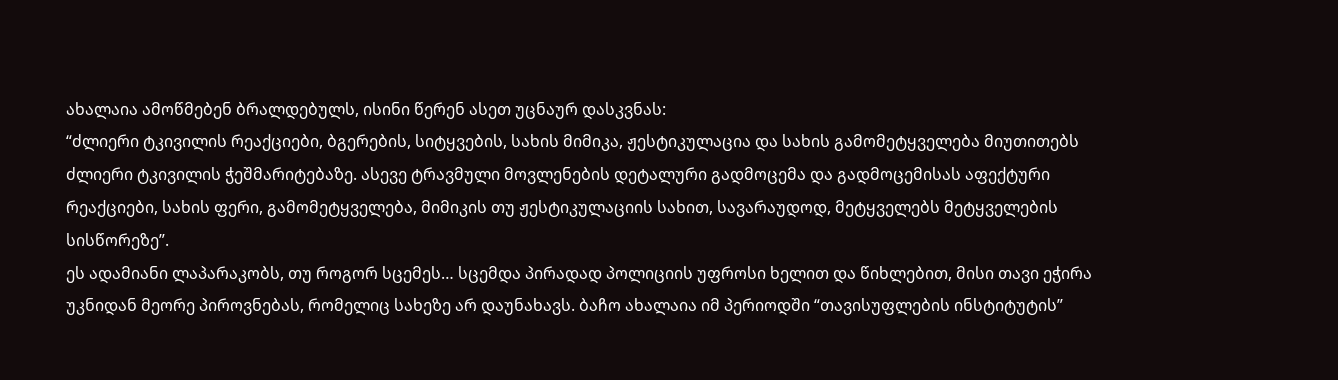ახალაია ამოწმებენ ბრალდებულს, ისინი წერენ ასეთ უცნაურ დასკვნას:
“ძლიერი ტკივილის რეაქციები, ბგერების, სიტყვების, სახის მიმიკა, ჟესტიკულაცია და სახის გამომეტყველება მიუთითებს ძლიერი ტკივილის ჭეშმარიტებაზე. ასევე ტრავმული მოვლენების დეტალური გადმოცემა და გადმოცემისას აფექტური რეაქციები, სახის ფერი, გამომეტყველება, მიმიკის თუ ჟესტიკულაციის სახით, სავარაუდოდ, მეტყველებს მეტყველების სისწორეზე”.
ეს ადამიანი ლაპარაკობს, თუ როგორ სცემეს… სცემდა პირადად პოლიციის უფროსი ხელით და წიხლებით, მისი თავი ეჭირა უკნიდან მეორე პიროვნებას, რომელიც სახეზე არ დაუნახავს. ბაჩო ახალაია იმ პერიოდში “თავისუფლების ინსტიტუტის”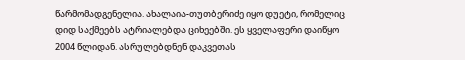წარმომადგენელია. ახალაია-თუთბერიძე იყო დუეტი, რომელიც დიდ საქმეებს ატრიალებდა ციხეებში. ეს ყველაფერი დაიწყო 2004 წლიდან. ასრულებდნენ დაკვეთას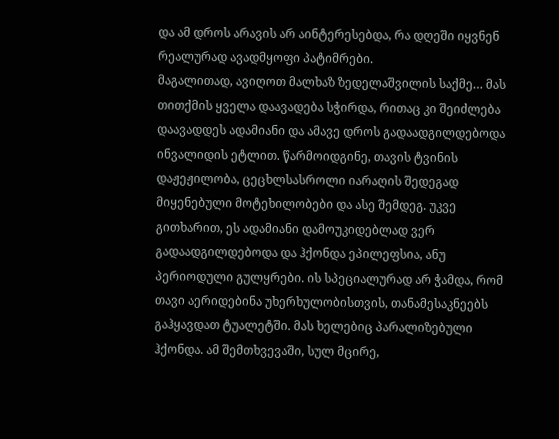და ამ დროს არავის არ აინტერესებდა, რა დღეში იყვნენ რეალურად ავადმყოფი პატიმრები.
მაგალითად, ავიღოთ მალხაზ ზედელაშვილის საქმე… მას თითქმის ყველა დაავადება სჭირდა, რითაც კი შეიძლება დაავადდეს ადამიანი და ამავე დროს გადაადგილდებოდა ინვალიდის ეტლით. წარმოიდგინე, თავის ტვინის დაჟეჟილობა, ცეცხლსასროლი იარაღის შედეგად მიყენებული მოტეხილობები და ასე შემდეგ. უკვე გითხარით, ეს ადამიანი დამოუკიდებლად ვერ გადაადგილდებოდა და ჰქონდა ეპილეფსია, ანუ პერიოდული გულყრები. ის სპეციალურად არ ჭამდა, რომ თავი აერიდებინა უხერხულობისთვის, თანამესაკნეებს გაჰყავდათ ტუალეტში. მას ხელებიც პარალიზებული ჰქონდა. ამ შემთხვევაში, სულ მცირე,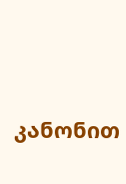კანონით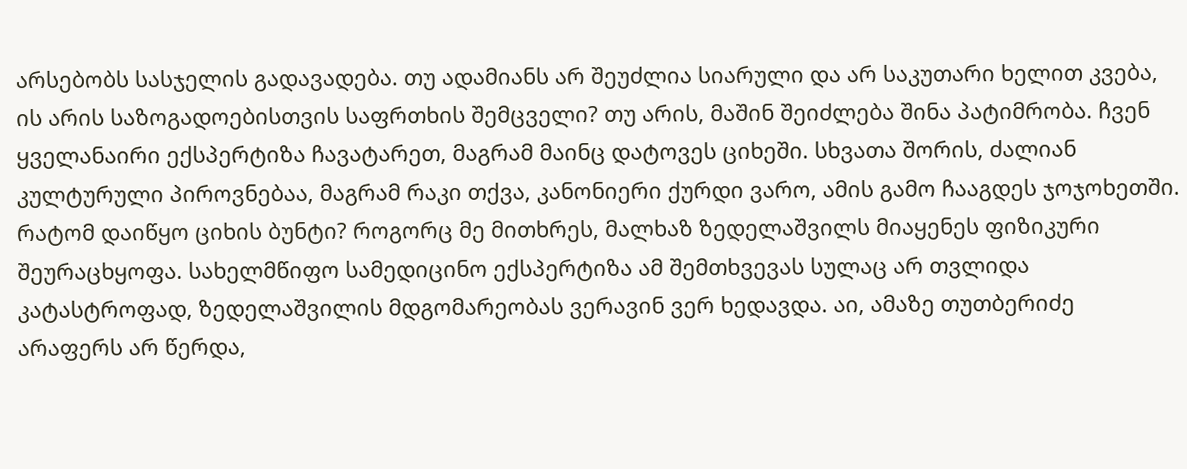არსებობს სასჯელის გადავადება. თუ ადამიანს არ შეუძლია სიარული და არ საკუთარი ხელით კვება, ის არის საზოგადოებისთვის საფრთხის შემცველი? თუ არის, მაშინ შეიძლება შინა პატიმრობა. ჩვენ ყველანაირი ექსპერტიზა ჩავატარეთ, მაგრამ მაინც დატოვეს ციხეში. სხვათა შორის, ძალიან კულტურული პიროვნებაა, მაგრამ რაკი თქვა, კანონიერი ქურდი ვარო, ამის გამო ჩააგდეს ჯოჯოხეთში. რატომ დაიწყო ციხის ბუნტი? როგორც მე მითხრეს, მალხაზ ზედელაშვილს მიაყენეს ფიზიკური შეურაცხყოფა. სახელმწიფო სამედიცინო ექსპერტიზა ამ შემთხვევას სულაც არ თვლიდა კატასტროფად, ზედელაშვილის მდგომარეობას ვერავინ ვერ ხედავდა. აი, ამაზე თუთბერიძე არაფერს არ წერდა,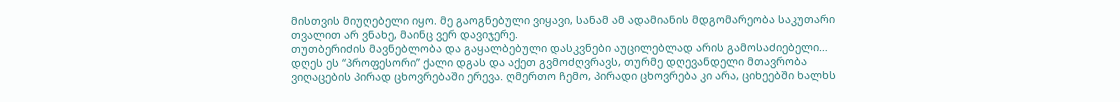მისთვის მიუღებელი იყო. მე გაოგნებული ვიყავი, სანამ ამ ადამიანის მდგომარეობა საკუთარი თვალით არ ვნახე, მაინც ვერ დავიჯერე.
თუთბერიძის მავნებლობა და გაყალბებული დასკვნები აუცილებლად არის გამოსაძიებელი… დღეს ეს “პროფესორი” ქალი დგას და აქეთ გვმოძღვრავს, თურმე დღევანდელი მთავრობა ვიღაცების პირად ცხოვრებაში ერევა. ღმერთო ჩემო, პირადი ცხოვრება კი არა, ციხეებში ხალხს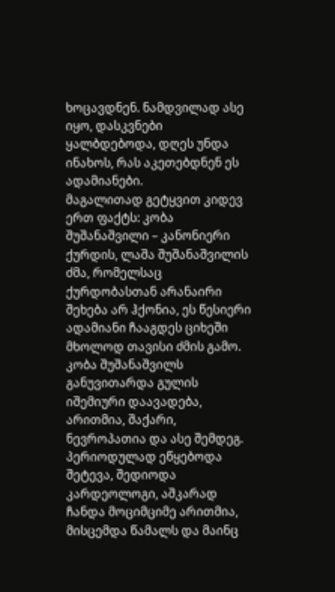ხოცავდნენ. ნამდვილად ასე იყო, დასკვნები ყალბდებოდა, დღეს უნდა ინახოს, რას აკეთებდნენ ეს ადამიანები.
მაგალითად გეტყვით კიდევ ერთ ფაქტს: კობა შუშანაშვილი – კანონიერი ქურდის, ლაშა შუშანაშვილის ძმა, რომელსაც ქურდობასთან არანაირი შეხება არ ჰქონია, ეს წესიერი ადამიანი ჩააგდეს ციხეში მხოლოდ თავისი ძმის გამო. კობა შუშანაშვილს განუვითარდა გულის იშემიური დაავადება, არითმია, შაქარი, ნევროპათია და ასე შემდეგ. პერიოდულად ეწყებოდა შეტევა, შედიოდა კარდეოლოგი, აშკარად ჩანდა მოციმციმე არითმია, მისცემდა წამალს და მაინც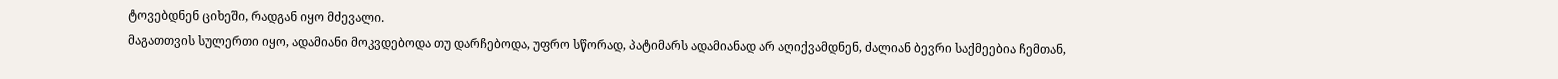ტოვებდნენ ციხეში, რადგან იყო მძევალი.
მაგათთვის სულერთი იყო, ადამიანი მოკვდებოდა თუ დარჩებოდა, უფრო სწორად, პატიმარს ადამიანად არ აღიქვამდნენ, ძალიან ბევრი საქმეებია ჩემთან,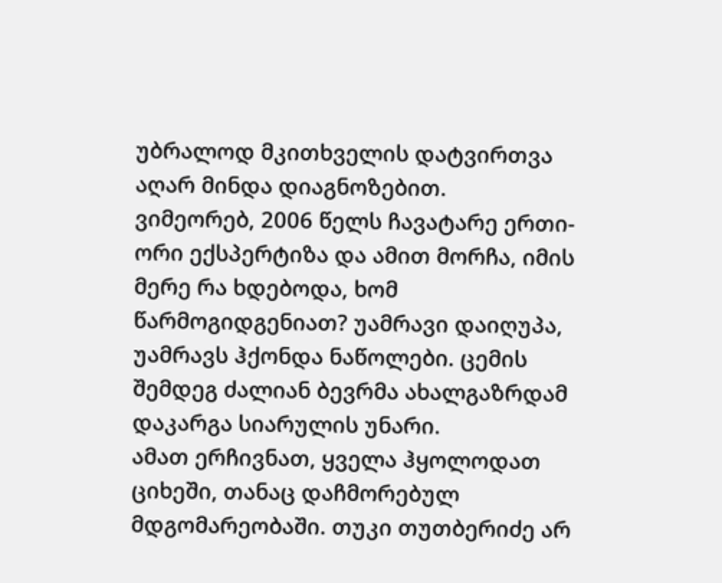უბრალოდ მკითხველის დატვირთვა აღარ მინდა დიაგნოზებით.
ვიმეორებ, 2006 წელს ჩავატარე ერთი-ორი ექსპერტიზა და ამით მორჩა, იმის მერე რა ხდებოდა, ხომ წარმოგიდგენიათ? უამრავი დაიღუპა, უამრავს ჰქონდა ნაწოლები. ცემის შემდეგ ძალიან ბევრმა ახალგაზრდამ დაკარგა სიარულის უნარი.
ამათ ერჩივნათ, ყველა ჰყოლოდათ ციხეში, თანაც დაჩმორებულ მდგომარეობაში. თუკი თუთბერიძე არ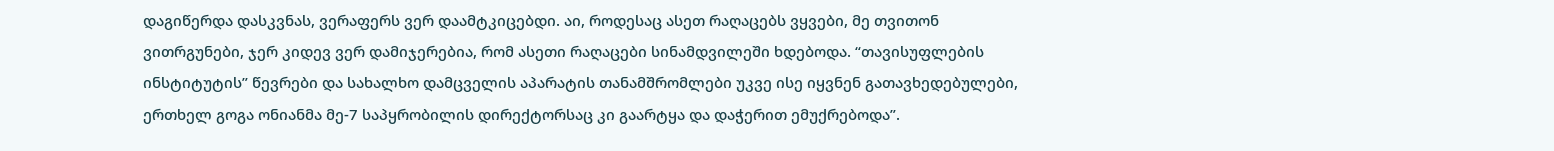დაგიწერდა დასკვნას, ვერაფერს ვერ დაამტკიცებდი. აი, როდესაც ასეთ რაღაცებს ვყვები, მე თვითონ ვითრგუნები, ჯერ კიდევ ვერ დამიჯერებია, რომ ასეთი რაღაცები სინამდვილეში ხდებოდა. “თავისუფლების ინსტიტუტის” წევრები და სახალხო დამცველის აპარატის თანამშრომლები უკვე ისე იყვნენ გათავხედებულები, ერთხელ გოგა ონიანმა მე-7 საპყრობილის დირექტორსაც კი გაარტყა და დაჭერით ემუქრებოდა”.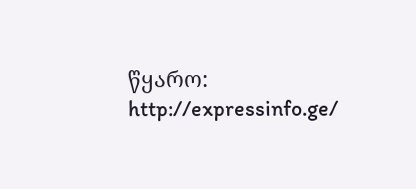წყარო: http://expressinfo.ge/